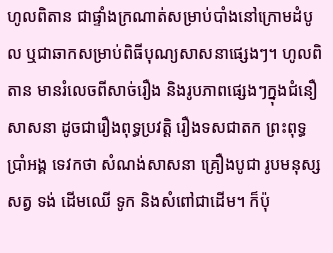ហូលពិតាន ជាផ្ទាំងក្រណាត់សម្រាប់បាំងនៅក្រោមដំបូល ឬជាឆាកសម្រាប់ពិធីបុណ្យសាសនាផ្សេងៗ។ ហូលពិតាន មានរំលេចពីសាច់រឿង និងរូបភាពផ្សេងៗក្នុងជំនឿសាសនា ដូចជារឿងពុទ្ធប្រវតិ្ត រឿងទសជាតក ព្រះពុទ្ធប្រាំអង្គ ទេវកថា សំណង់សាសនា គ្រឿងបូជា រូបមនុស្ស សត្វ ទង់ ដើមឈើ ទូក និងសំពៅជាដើម។ ក៏ប៉ុ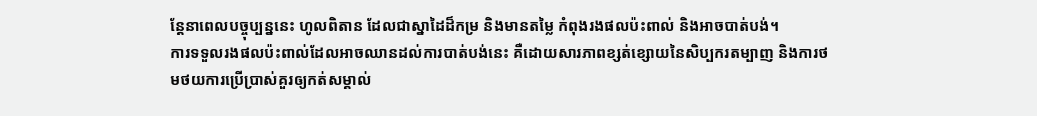ន្តែនាពេលបច្ចុប្បន្ននេះ ហូលពិតាន ដែលជាស្នាដៃដ៏កម្រ និងមានតម្លៃ កំពុងរងផលប៉ះពាល់ និងអាចបាត់បង់។
ការទទួលរងផលប៉ះពាល់ដែលអាចឈានដល់ការបាត់បង់នេះ គឺដោយសារភាពខ្សត់ខ្សោយនៃសិប្បករតម្បាញ និងការថមថយការប្រើប្រាស់គួរឲ្យកត់សម្គាល់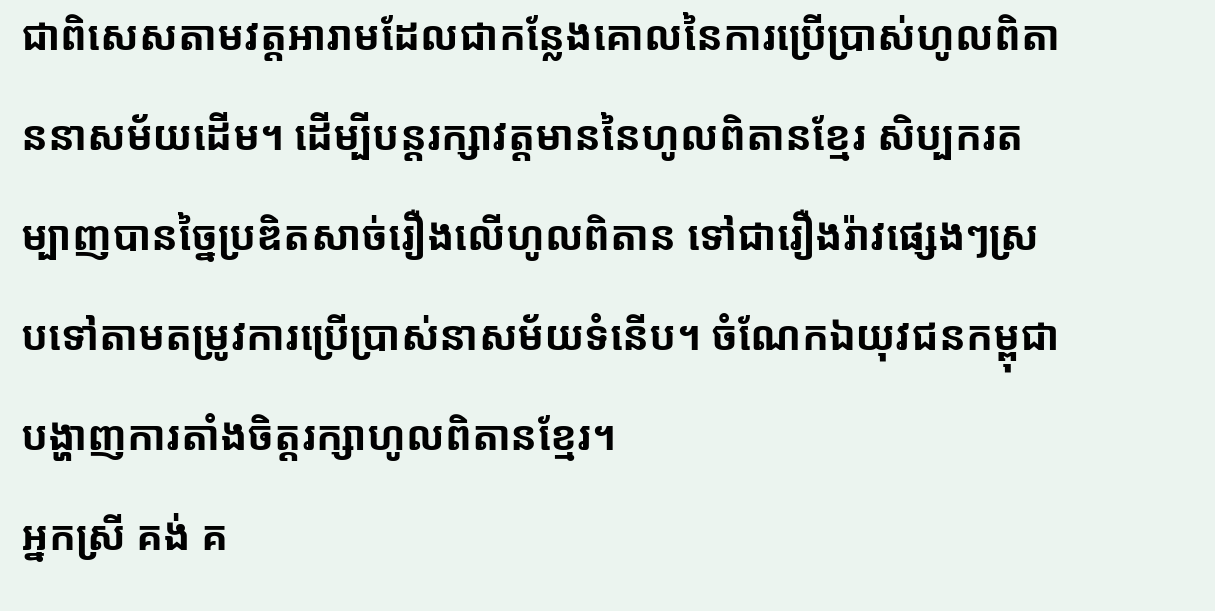ជាពិសេសតាមវត្តអារាមដែលជាកន្លែងគោលនៃការប្រើប្រាស់ហូលពិតាននាសម័យដើម។ ដើម្បីបន្តរក្សាវត្តមាននៃហូលពិតានខ្មែរ សិប្បករតម្បាញបានច្នៃប្រឌិតសាច់រឿងលើហូលពិតាន ទៅជារឿងរ៉ាវផ្សេងៗស្របទៅតាមតម្រូវការប្រើប្រាស់នាសម័យទំនើប។ ចំណែកឯយុវជនកម្ពុជា បង្ហាញការតាំងចិត្តរក្សាហូលពិតានខ្មែរ។
អ្នកស្រី គង់ គ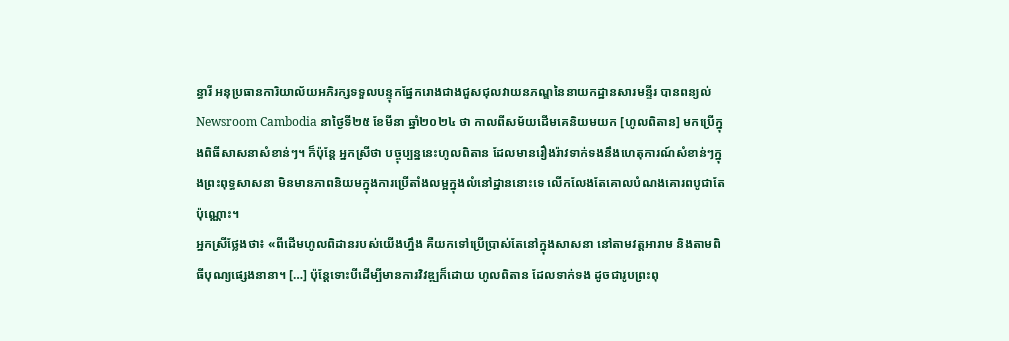ន្ធារី អនុប្រធានការិយាល័យអភិរក្សទទួលបន្ទុកផ្នែករោងជាងជួសជុលវាយនភណ្ឌនៃនាយកដ្ឋានសារមន្ទីរ បានពន្យល់ Newsroom Cambodia នាថ្ងៃទី២៥ ខែមីនា ឆ្នាំ២០២៤ ថា កាលពីសម័យដើមគេនិយមយក [ហូលពិតាន] មកប្រើក្នុងពិធីសាសនាសំខាន់ៗ។ ក៏ប៉ុន្តែ អ្នកស្រីថា បច្ចុប្បន្ននេះហូលពិតាន ដែលមានរឿងរ៉ាវទាក់ទងនឹងហេតុការណ៍សំខាន់ៗក្នុងព្រះពុទ្ធសាសនា មិនមានភាពនិយមក្នុងការប្រើតាំងលម្អក្នុងលំនៅដ្ឋាននោះទេ លើកលែងតែគោលបំណងគោរពបូជាតែប៉ុណ្ណោះ។
អ្នកស្រីថ្លែងថា៖ «ពីដើមហូលពិដានរបស់យើងហ្នឹង គឺយកទៅប្រើប្រាស់តែនៅក្នុងសាសនា នៅតាមវត្តអារាម និងតាមពិធីបុណ្យផ្សេងនានា។ […] ប៉ុន្តែទោះបីដើម្បីមានការវិវឌ្ឍក៏ដោយ ហូលពិតាន ដែលទាក់ទង ដូចជារូបព្រះពុ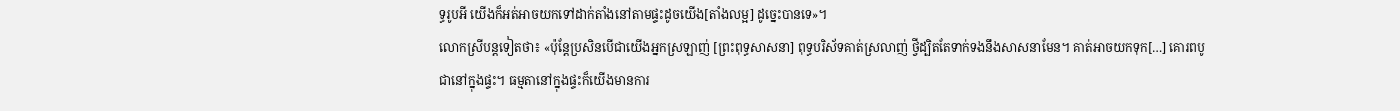ទ្ធរូបអី យើងក៏អត់អាចយកទៅដាក់តាំងនៅតាមផ្ទះដូចយើង[តាំងលម្អ] ដូច្នេះបានទេ»។
លោកស្រីបន្តទៀតថា៖ «ប៉ុន្តែប្រសិនបើជាយើងអ្នកស្រឡាញ់ [ព្រះពុទ្ធសាសនា] ពុទ្ធបរិស័ទគាត់ស្រលាញ់ ថ្វីដ្បិតតែទាក់ទងនឹងសាសនាមែន។ គាត់អាចយកទុក[…] គោរពបូជានៅក្នុងផ្ទះ។ ធម្មតានៅក្នុងផ្ទះក៏យើងមានការ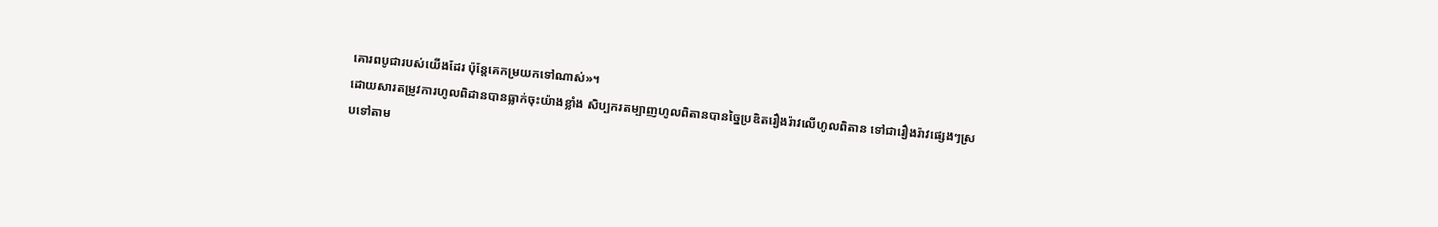គោរពបូជារបស់យើងដែរ ប៉ុន្តែគេកម្រយកទៅណាស់»។
ដោយសារតម្រូវការហូលពិដានបានធ្លាក់ចុះយ៉ាងខ្លាំង សិប្បករតម្បាញហូលពិតានបានច្នៃប្រឌិតរឿងរ៉ាវលើហូលពិតាន ទៅជារឿងរ៉ាវផ្សេងៗស្របទៅតាម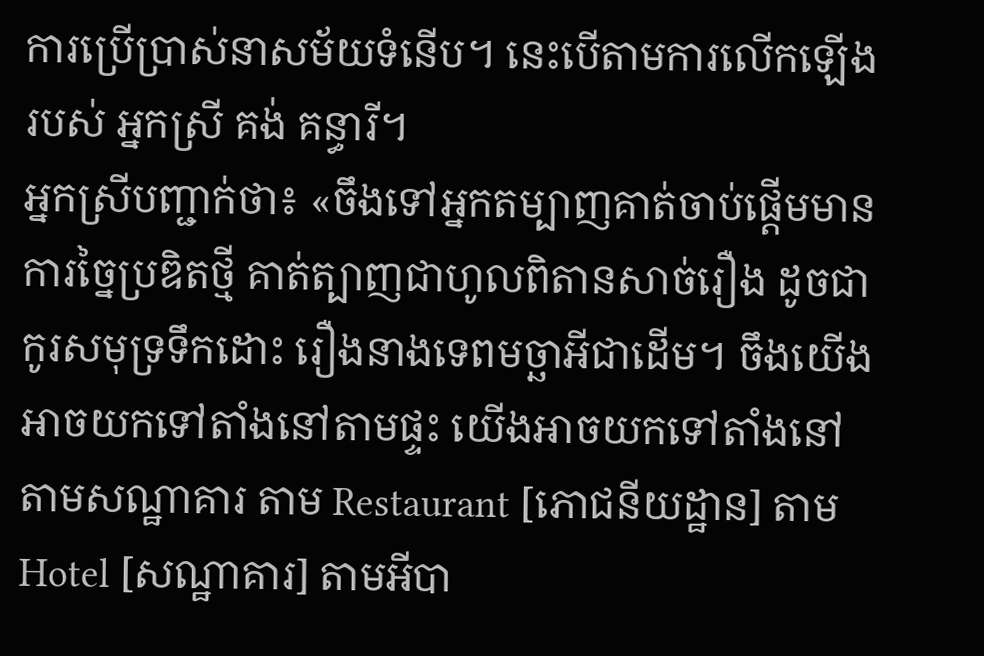ការប្រើប្រាស់នាសម័យទំនើប។ នេះបើតាមការលើកឡើងរបស់ អ្នកស្រី គង់ គន្ធារី។
អ្នកស្រីបញ្ជាក់ថា៖ «ចឹងទៅអ្នកតម្បាញគាត់ចាប់ផ្តើមមានការច្នៃប្រឌិតថ្មី គាត់ត្បាញជាហូលពិតានសាច់រឿង ដូចជាកូរសមុទ្រទឹកដោះ រឿងនាងទេពមច្ឆាអីជាដើម។ ចឹងយើងអាចយកទៅតាំងនៅតាមផ្ទះ យើងអាចយកទៅតាំងនៅតាមសណ្ឋាគារ តាម Restaurant [ភោជនីយដ្ឋាន] តាម Hotel [សណ្ឋាគារ] តាមអីបា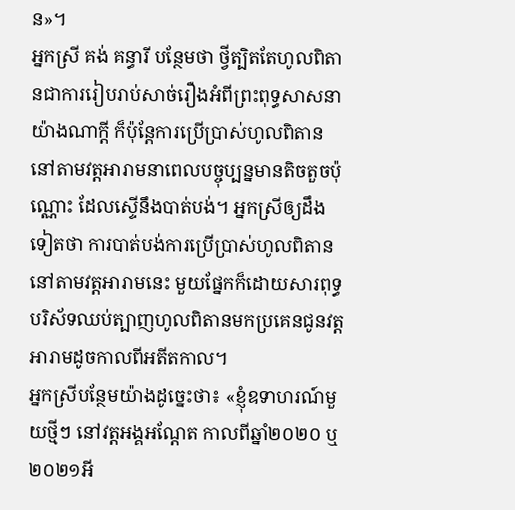ន»។
អ្នកស្រី គង់ គន្ធារី បន្ថែមថា ថ្វីត្បិតតែហូលពិតានជាការរៀបរាប់សាច់រឿងអំពីព្រះពុទ្ធសាសនាយ៉ាងណាក្តី ក៏ប៉ុន្តែការប្រើប្រាស់ហូលពិតាននៅតាមវត្តអារាមនាពេលបច្ចុប្បន្នមានតិចតួចប៉ុណ្ណោះ ដែលស្ទើនឹងបាត់បង់។ អ្នកស្រីឲ្យដឹងទៀតថា ការបាត់បង់ការប្រើប្រាស់ហូលពិតាននៅតាមវត្តអារាមនេះ មួយផ្នែកក៏ដោយសារពុទ្ធបរិស័ទឈប់ត្បាញហូលពិតានមកប្រគេនជូនវត្តអារាមដូចកាលពីអតីតកាល។
អ្នកស្រីបន្ថែមយ៉ាងដូច្នេះថា៖ «ខ្ញុំឧទាហរណ៍មួយថ្មីៗ នៅវត្តអង្គអណ្តែត កាលពីឆ្នាំ២០២០ ឬ២០២១អី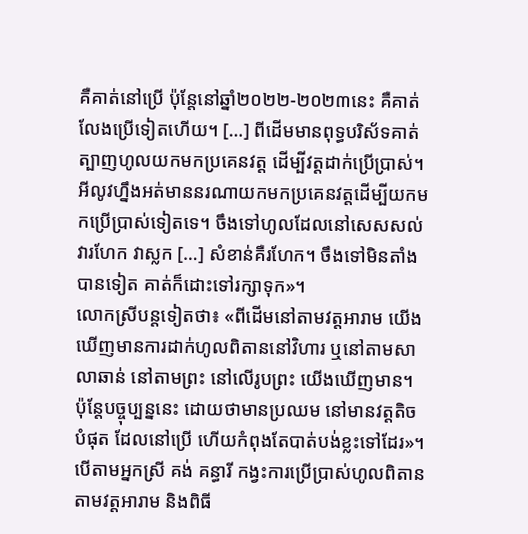គឺគាត់នៅប្រើ ប៉ុន្តែនៅឆ្នាំ២០២២-២០២៣នេះ គឺគាត់លែងប្រើទៀតហើយ។ […] ពីដើមមានពុទ្ធបរិស័ទគាត់ត្បាញហូលយកមកប្រគេនវត្ត ដើម្បីវត្តដាក់ប្រើប្រាស់។ អីលូវហ្នឹងអត់មាននរណាយកមកប្រគេនវត្តដើម្បីយកមកប្រើប្រាស់ទៀតទេ។ ចឹងទៅហូលដែលនៅសេសសល់វារហែក វាស្លក […] សំខាន់គឺរហែក។ ចឹងទៅមិនតាំងបានទៀត គាត់ក៏ដោះទៅរក្សាទុក»។
លោកស្រីបន្តទៀតថា៖ «ពីដើមនៅតាមវត្តអារាម យើងឃើញមានការដាក់ហូលពិតាននៅវិហារ ឬនៅតាមសាលាឆាន់ នៅតាមព្រះ នៅលើរូបព្រះ យើងឃើញមាន។ ប៉ុន្តែបច្ចុប្បន្ននេះ ដោយថាមានប្រឈម នៅមានវត្តតិចបំផុត ដែលនៅប្រើ ហើយកំពុងតែបាត់បង់ខ្លះទៅដែរ»។
បើតាមអ្នកស្រី គង់ គន្ធារី កង្វះការប្រើប្រាស់ហូលពិតានតាមវត្តអារាម និងពិធី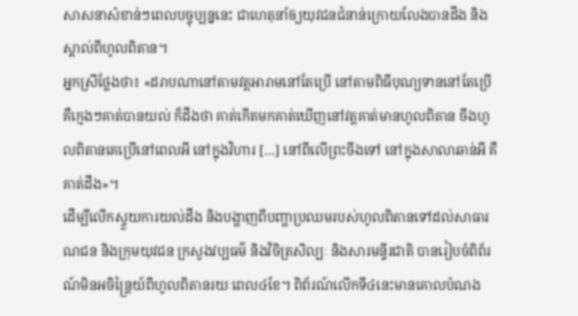សាសនាសំខាន់ៗពេលបច្ចុប្បន្ននេះ ជាហេតុនាំឲ្យយុវជនជំនាន់ក្រោយលែងបានដឹង និងស្គាល់ពីហូលពិតាន។
អ្នកស្រីថ្លែងថា៖ «ដរាបណានៅតាមវត្តអារាមនៅតែប្រើ នៅតាមពិធីបុណ្យទាននៅតែប្រើ គឺក្មេងៗគាត់បានយល់ ក៏ដឹងថា គាត់កើតមកគាត់ឃើញនៅវត្តគាត់មានហូលពិតាន ចឹងហូលពិតានគេប្រើនៅពេលអី នៅក្នុងវិហារ […] នៅពីលើព្រះចឹងទៅ នៅក្នុងសាលាឆាន់អី គឺគាត់ដឹង»។
ដើម្បីលើកស្ទួយការយល់ដឹង និងបង្ហាញពីបញ្ហាប្រឈមរបស់ហូលពិតានទៅដល់សាធារណជន និងក្រុមយុវជន ក្រសួងវប្បធម៌ និងវិចិត្រសិល្បៈ និងសារមន្ទីរជាតិ បានរៀបចំពិព័រណ៍មិនអចិន្ត្រៃយ៍ពីហូលពិតានរយៈពេល៤ខែ។ ពិព័រណ៍លើកទី៤នេះមានគោលបំណង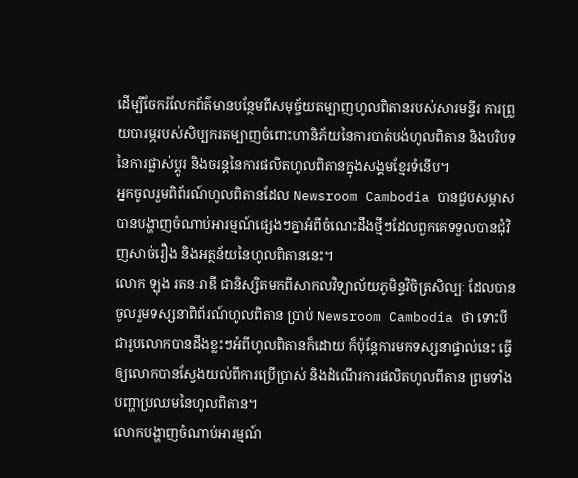ដើម្បីចែករំលែកព័ត៌មានបន្ថែមពីសមុច្ច័យតម្បាញហូលពិតានរបស់សារមន្ទីរ ការព្រួយបារម្ភរបស់សិប្បករតម្បាញចំពោះហានិភ័យនៃការបាត់បង់ហូលពិតាន និងបរិបទនៃការផ្លាស់ប្តូរ និងចរន្តនៃការផលិតហូលពិតានក្នុងសង្គមខ្មែរទំនើប។
អ្នកចូលរួមពិព័រណ៍ហូលពិតានដែល Newsroom Cambodia បានជួបសម្ភាស បានបង្ហាញចំណាប់អារម្មណ៍ផ្សេងៗគ្នាអំពីចំណេះដឹងថ្មីៗដែលពួកគេទទួលបានជុំវិញសាច់រឿង និងអត្ថន័យនៃហូលពិតាននេះ។
លោក ឡុង រតនៈរាឌី ជានិស្សិតមកពីសាកលវិទ្យាល័យភូមិន្ទវិចិត្រសិល្បៈ ដែលបានចូលរួមទស្សនាពិព័រណ៍ហូលពិតាន ប្រាប់ Newsroom Cambodia ថា ទោះបីជារូបលោកបានដឹងខ្លះៗអំពីហូលពិតានក៏ដោយ ក៏ប៉ុន្តែការមកទស្សនាផ្ទាល់នេះ ធ្វើឲ្យលោកបានស្វែងយល់ពីការប្រើប្រាស់ និងដំណើរការផលិតហូលពីតាន ព្រមទាំងបញ្ហាប្រឈមនៃហូលពិតាន។
លោកបង្ហាញចំណាប់អារម្មណ៍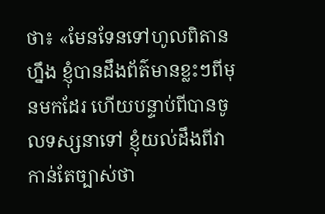ថា៖ «មែនទែនទៅហូលពិតានហ្នឹង ខ្ញុំបានដឹងព័ត៌មានខ្លះៗពីមុនមកដែរ ហើយបន្ទាប់ពីបានចូលទស្សនាទៅ ខ្ញុំយល់ដឹងពីវាកាន់តែច្បាស់ថា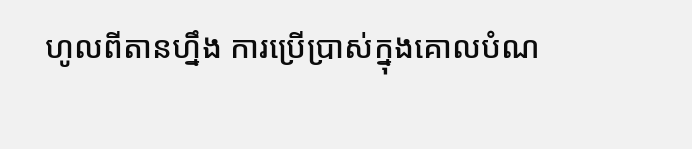ហូលពីតានហ្នឹង ការប្រើប្រាស់ក្នុងគោលបំណ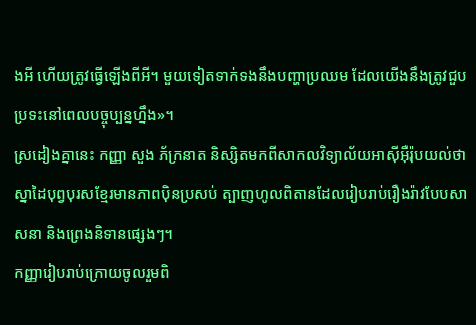ងអី ហើយត្រូវធ្វើឡើងពីអី។ មួយទៀតទាក់ទងនឹងបញ្ហាប្រឈម ដែលយើងនឹងត្រូវជួបប្រទះនៅពេលបច្ចុប្បន្នហ្នឹង»។
ស្រដៀងគ្នានេះ កញ្ញា សួង ភ័ក្រនាត និស្សិតមកពីសាកលវិទ្យាល័យអាស៊ីអ៊ឺរ៉ុបយល់ថា ស្នាដៃបុព្វបុរសខ្មែរមានភាពប៉ិនប្រសប់ ត្បាញហូលពិតានដែលរៀបរាប់រឿងរ៉ាវបែបសាសនា និងព្រេងនិទានផ្សេងៗ។
កញ្ញារៀបរាប់ក្រោយចូលរួមពិ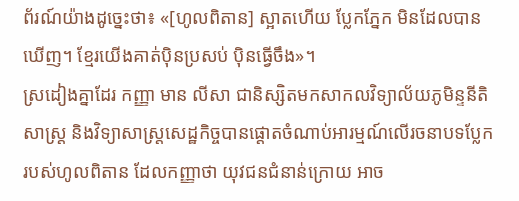ព័រណ៍យ៉ាងដូច្នេះថា៖ «[ហូលពិតាន] ស្អាតហើយ ប្លែកភ្នែក មិនដែលបានឃើញ។ ខ្មែរយើងគាត់ប៉ិនប្រសប់ ប៉ិនធ្វើចឹង»។
ស្រដៀងគ្នាដែរ កញ្ញា មាន លីសា ជានិស្សិតមកសាកលវិទ្យាល័យភូមិន្ទនីតិសាស្ត្រ និងវិទ្យាសាស្ត្រសេដ្ឋកិច្ចបានផ្តោតចំណាប់អារម្មណ៍លើរចនាបទប្លែករបស់ហូលពិតាន ដែលកញ្ញាថា យុវជនជំនាន់ក្រោយ អាច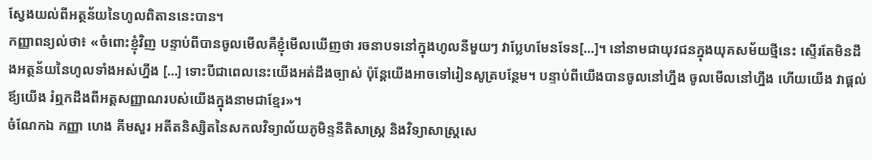ស្វែងយល់ពីអត្ថន័យនៃហូលពិតាននេះបាន។
កញ្ញាពន្យល់ថា៖ «ចំពោះខ្ញុំវិញ បន្ទាប់ពីបានចូលមើលគឺខ្ញុំមើលឃើញថា រចនាបទនៅក្នុងហូលនីមួយៗ វាប្លែហមែនទែន[…]។ នៅនាមជាយុវជនក្នុងយុគសម័យថ្មីនេះ ស្ទើរតែមិនដឹងអត្ថន័យនៃហូលទាំងអស់ហ្នឹង […] ទោះបីជាពេលនេះយើងអត់ដឹងច្បាស់ ប៉ុន្តែយើងអាចទៅរៀនសូត្របន្ថែម។ បន្ទាប់ពីយើងបានចូលនៅហ្នឹង ចូលមើលនៅហ្នឹង ហើយយើង វាផ្តល់ឪ្យយើង រំឮកដឹងពីអត្តសញ្ញាណរបស់យើងក្នុងនាមជាខ្មែរ»។
ចំណែកឯ កញ្ញា ហេង គីមសួរ អតីតនិស្សិតនៃសកលវិទ្យាល័យភូមិន្ទនីតិសាស្ត្រ និងវិទ្យាសាស្ត្រសេ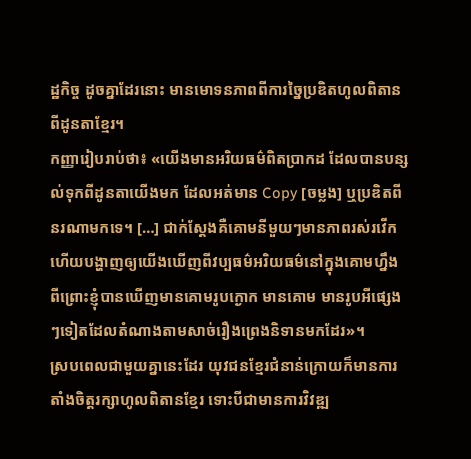ដ្ឋកិច្ច ដូចគ្នាដែរនោះ មានមោទនភាពពីការច្នៃប្រឌិតហូលពិតានពីដូនតាខ្មែរ។
កញ្ញារៀបរាប់ថា៖ «យើងមានអរិយធម៌ពិតប្រាកដ ដែលបានបន្សល់ទុកពីដូនតាយើងមក ដែលអត់មាន Copy [ចម្លង] ឬប្រឌិតពីនរណាមកទេ។ […] ជាក់ស្តែងគឺគោមនីមួយៗមានភាពរស់រវើក ហើយបង្ហាញឲ្យយើងឃើញពីវប្បធម៌អរិយធម៌នៅក្នុងគោមហ្នឹង ពីព្រោះខ្ញុំបានឃើញមានគោមរូបក្ងោក មានគោម មានរូបអីផ្សេងៗទៀតដែលតំណាងតាមសាច់រឿងព្រេងនិទានមកដែរ»។
ស្របពេលជាមួយគ្នានេះដែរ យុវជនខ្មែរជំនាន់ក្រោយក៏មានការតាំងចិត្តរក្សាហូលពិតានខ្មែរ ទោះបីជាមានការវិវឌ្ឍ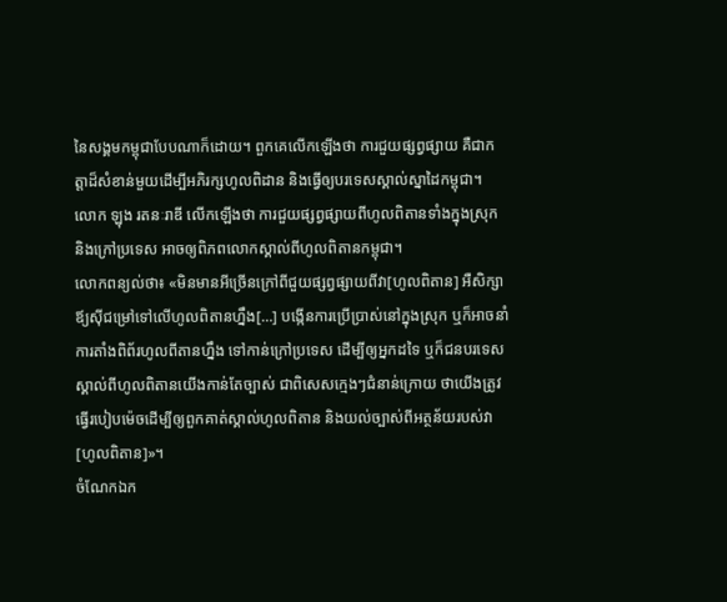នៃសង្គមកម្ពុជាបែបណាក៏ដោយ។ ពួកគេលើកឡើងថា ការជួយផ្សព្វផ្សាយ គឺជាកត្តាដ៏សំខាន់មួយដើម្បីអភិរក្សហូលពិដាន និងធ្វើឲ្យបរទេសស្គាល់ស្នាដៃកម្ពុជា។
លោក ឡុង រតនៈរាឌី លើកឡើងថា ការជួយផ្សព្វផ្សាយពីហូលពិតានទាំងក្នុងស្រុក និងក្រៅប្រទេស អាចឲ្យពិភពលោកស្គាល់ពីហូលពិតានកម្ពុជា។
លោកពន្យល់ថា៖ «មិនមានអីច្រើនក្រៅពីជួយផ្សព្វផ្សាយពីវា[ហូលពិតាន] អឺសិក្សាឪ្យស៊ីជម្រៅទៅលើហូលពិតានហ្នឹង[…] បង្កើនការប្រើប្រាស់នៅក្នុងស្រុក ឬក៏អាចនាំការតាំងពិព័រហូលពីតានហ្នឹង ទៅកាន់ក្រៅប្រទេស ដើម្បីឲ្យអ្នកដទៃ ឬក៏ជនបរទេសស្គាល់ពីហូលពិតានយើងកាន់តែច្បាស់ ជាពិសេសក្មេងៗជំនាន់ក្រោយ ថាយើងត្រូវធ្វើរបៀបម៉េចដើម្បីឲ្យពួកគាត់ស្គាល់ហូលពិតាន និងយល់ច្បាស់ពីអត្ថន័យរបស់វា [ហូលពិតាន]»។
ចំណែកឯក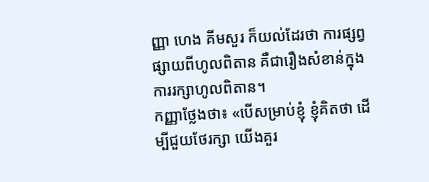ញ្ញា ហេង គីមសួរ ក៏យល់ដែរថា ការផ្សព្វផ្សាយពីហូលពិតាន គឺជារឿងសំខាន់ក្នុងការរក្សាហូលពិតាន។
កញ្ញាថ្លែងថា៖ «បើសម្រាប់ខ្ញុំ ខ្ញុំគិតថា ដើម្បីជួយថែរក្សា យើងគួរ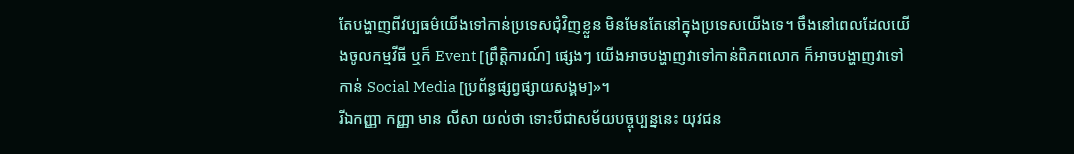តែបង្ហាញពីវប្បធម៌យើងទៅកាន់ប្រទេសជុំវិញខ្លួន មិនមែនតែនៅក្នុងប្រទេសយើងទេ។ ចឹងនៅពេលដែលយើងចូលកម្មវីធី ឬក៏ Event [ព្រឹត្តិការណ៍] ផ្សេងៗ យើងអាចបង្ហាញវាទៅកាន់ពិភពលោក ក៏អាចបង្ហាញវាទៅកាន់ Social Media [ប្រព័ន្ធផ្សព្វផ្សាយសង្គម]»។
រីឯកញ្ញា កញ្ញា មាន លីសា យល់ថា ទោះបីជាសម័យបច្ចុប្បន្ននេះ យុវជន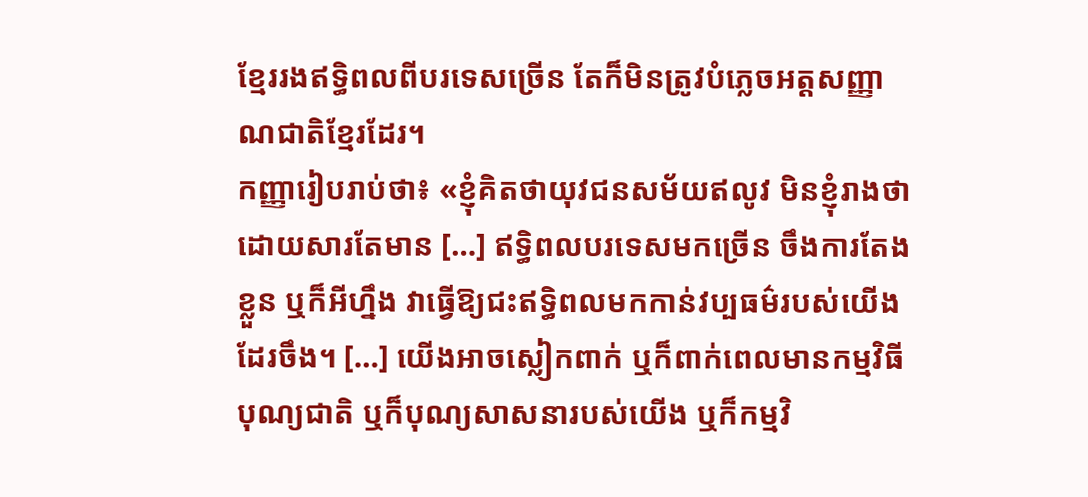ខ្មែររងឥទ្ធិពលពីបរទេសច្រើន តែក៏មិនត្រូវបំភ្លេចអត្តសញ្ញាណជាតិខ្មែរដែរ។
កញ្ញារៀបរាប់ថា៖ «ខ្ញុំគិតថាយុវជនសម័យឥលូវ មិនខ្ញុំរាងថា ដោយសារតែមាន […] ឥទ្ធិពលបរទេសមកច្រើន ចឹងការតែងខ្លួន ឬក៏អីហ្នឹង វាធ្វើឱ្យជះឥទ្ធិពលមកកាន់វប្បធម៌របស់យើងដែរចឹង។ […] យើងអាចស្លៀកពាក់ ឬក៏ពាក់ពេលមានកម្មវិធីបុណ្យជាតិ ឬក៏បុណ្យសាសនារបស់យើង ឬក៏កម្មវិ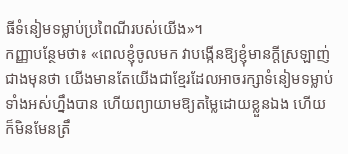ធីទំនៀមទម្លាប់ប្រពៃណីរបស់យើង»។
កញ្ញាបន្ថែមថា៖ «ពេលខ្ញុំចូលមក វាបង្កើនឱ្យខ្ញុំមានក្តីស្រឡាញ់ជាងមុនថា យើងមានតែយើងជាខ្មែរដែលអាចរក្សាទំនៀមទម្លាប់ទាំងអស់ហ្នឹងបាន ហើយព្យាយាមឱ្យតម្លៃដោយខ្លួនឯង ហើយក៏មិនមែនត្រឹ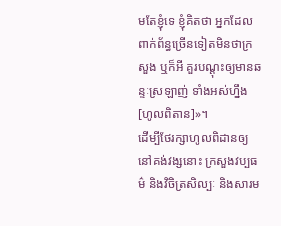មតែខ្ញុំទេ ខ្ញុំគិតថា អ្នកដែលពាក់ព័ន្ធច្រើនទៀតមិនថាក្រសួង ឬក៏អី គួរបណ្តុះឲ្យមានឆន្ទៈស្រឡាញ់ ទាំងអស់ហ្នឹង[ហូលពិតាន]»។
ដើម្បីថែរក្សាហូលពិដានឲ្យនៅគង់វង្សនោះ ក្រសួងវប្បធម៌ និងវិចិត្រសិល្បៈ និងសារម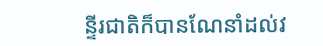ន្ទីរជាតិក៏បានណែនាំដល់វ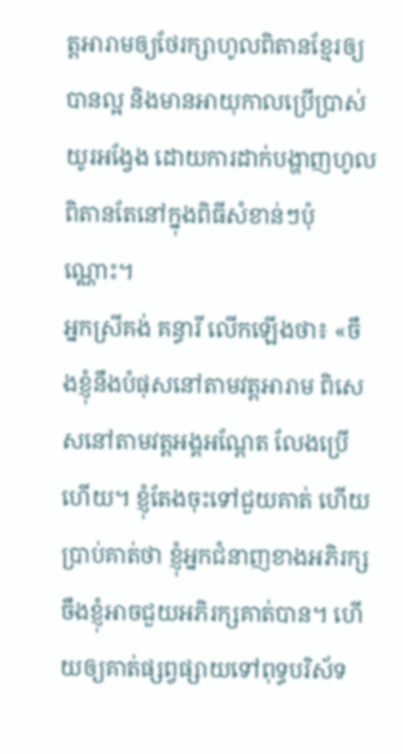ត្តអារាមឲ្យថែរក្សាហូលពិតានខ្មែរឲ្យបានល្អ និងមានអាយុកាលប្រើប្រាស់យូរអង្វែង ដោយការដាក់បង្ហាញហូលពិតានតែនៅក្នុងពិធីសំខាន់ៗប៉ុណ្ណោះ។
អ្នកស្រីគង់ គន្ធារី លើកឡើងថា៖ «ចឹងខ្ញុំនឹងបំផុសនៅតាមវត្តអារាម ពិសេសនៅតាមវត្តអង្គអណ្តែត លែងប្រើហើយ។ ខ្ញុំតែងចុះទៅជួយគាត់ ហើយប្រាប់គាត់ថា ខ្ញុំអ្នកជំនាញខាងអភិរក្ស ចឹងខ្ញុំអាចជួយអភិរក្សគាត់បាន។ ហើយឲ្យគាត់ផ្សព្វផ្សាយទៅពុទ្ធបរិស័ទ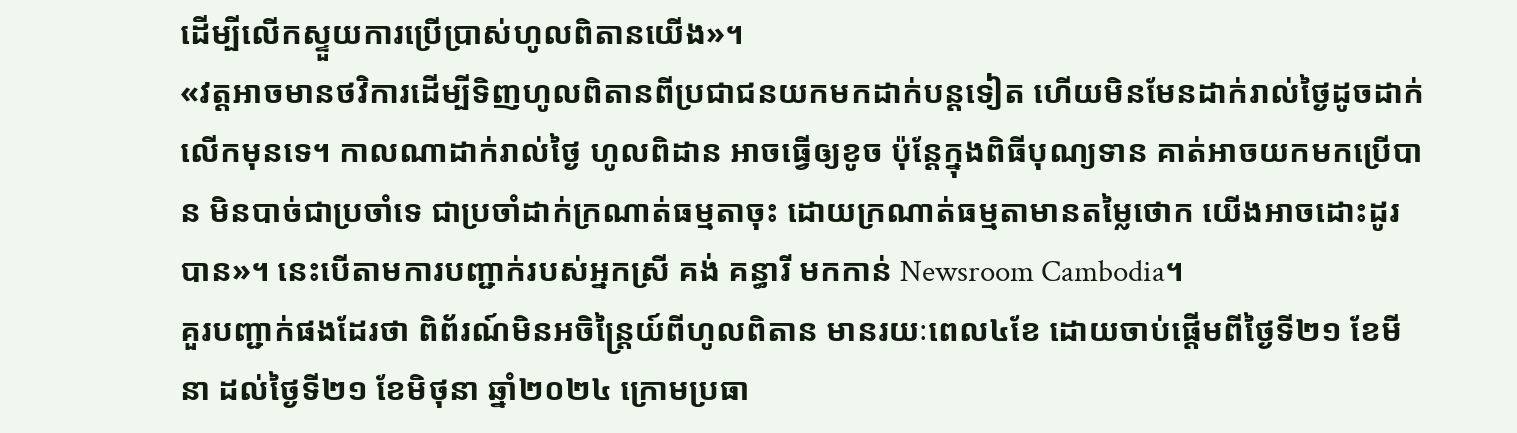ដើម្បីលើកស្ទួយការប្រើប្រាស់ហូលពិតានយើង»។
«វត្តអាចមានថវិការដើម្បីទិញហូលពិតានពីប្រជាជនយកមកដាក់បន្តទៀត ហើយមិនមែនដាក់រាល់ថ្ងៃដូចដាក់លើកមុនទេ។ កាលណាដាក់រាល់ថ្ងៃ ហូលពិដាន អាចធ្វើឲ្យខូច ប៉ុន្តែក្នុងពិធីបុណ្យទាន គាត់អាចយកមកប្រើបាន មិនបាច់ជាប្រចាំទេ ជាប្រចាំដាក់ក្រណាត់ធម្មតាចុះ ដោយក្រណាត់ធម្មតាមានតម្លៃថោក យើងអាចដោះដូរបាន»។ នេះបើតាមការបញ្ជាក់របស់អ្នកស្រី គង់ គន្ធារី មកកាន់ Newsroom Cambodia។
គួរបញ្ជាក់ផងដែរថា ពិព័រណ៍មិនអចិន្ត្រៃយ៍ពីហូលពិតាន មានរយៈពេល៤ខែ ដោយចាប់ផ្តើមពីថ្ងៃទី២១ ខែមីនា ដល់ថ្ងៃទី២១ ខែមិថុនា ឆ្នាំ២០២៤ ក្រោមប្រធា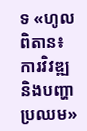ទ «ហូលពិតាន៖ ការវិវឌ្ឍ និងបញ្ហាប្រឈម»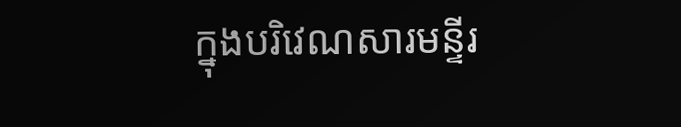ក្នុងបរិវេណសារមន្ទីរ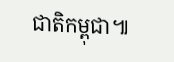ជាតិកម្ពុជា៕